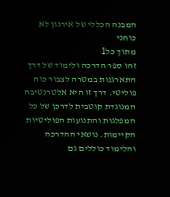המבנה הכללי של אירגון לא כוחני
מתוך כל1
זהו ספר הדרכה ולימוד של דרך התארגנות במטרה לצבור כוח פוליטי. דרך זו היא אלטרנטיבה המנוגדת קוטבית לדרכן של כל המפלגות והתנועות הפוליטיות הקיימות. נושאי ההדרכה והלימוד כוללים גם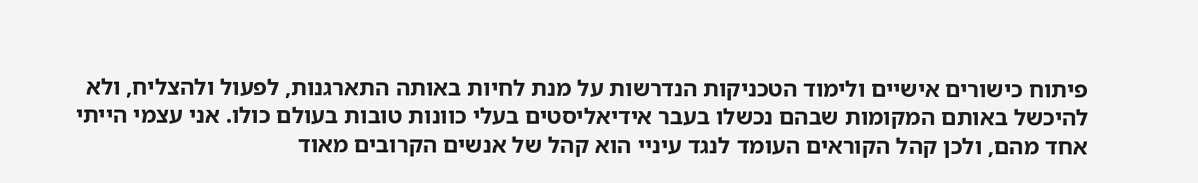פיתוח כישורים אישיים ולימוד הטכניקות הנדרשות על מנת לחיות באותה התארגנות, לפעול ולהצליח, ולא להיכשל באותם המקומות שבהם נכשלו בעבר אידיאליסטים בעלי כוונות טובות בעולם כולו. אני עצמי הייתי אחד מהם, ולכן קהל הקוראים העומד לנגד עיניי הוא קהל של אנשים הקרובים מאוד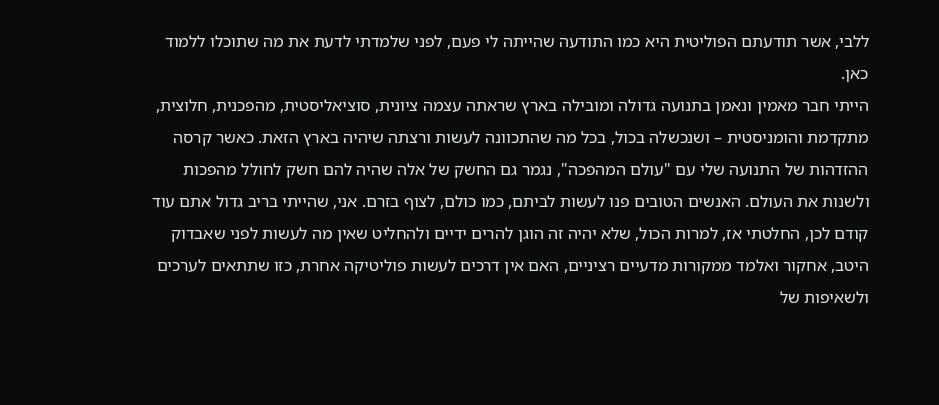ללבי, אשר תודעתם הפוליטית היא כמו התודעה שהייתה לי פעם, לפני שלמדתי לדעת את מה שתוכלו ללמוד כאן.
הייתי חבר מאמין ונאמן בתנועה גדולה ומובילה בארץ שראתה עצמה ציונית, סוציאליסטית, מהפכנית, חלוצית, מתקדמת והומניסטית – ושנכשלה בכול, בכל מה שהתכוונה לעשות ורצתה שיהיה בארץ הזאת. כאשר קרסה ההזדהות של התנועה שלי עם "עולם המהפכה", נגמר גם החשק של אלה שהיה להם חשק לחולל מהפכות ולשנות את העולם. האנשים הטובים פנו לעשות לביתם, כמו כולם, לצוף בזרם. אני, שהייתי בריב גדול אתם עוד קודם לכן, החלטתי אז, למרות הכול, שלא יהיה זה הוגן להרים ידיים ולהחליט שאין מה לעשות לפני שאבדוק היטב, אחקור ואלמד ממקורות מדעיים רציניים, האם אין דרכים לעשות פוליטיקה אחרת, כזו שתתאים לערכים ולשאיפות של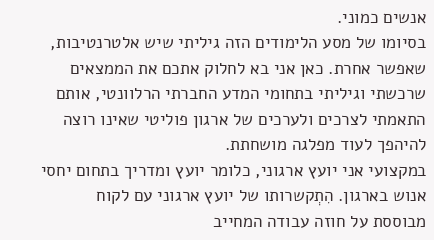אנשים כמוני.
בסיומו של מסע הלימודים הזה גיליתי שיש אלטרנטיבות, שאפשר אחרת. כאן אני בא לחלוק אתכם את הממצאים שרכשתי וגיליתי בתחומי המדע החברתי הרלוונטי, אותם התאמתי לצרכים ולערכים של ארגון פוליטי שאינו רוצה להיהפך לעוד מפלגה מושחתת.
במקצועי אני יועץ ארגוני, כלומר יועץ ומדריך בתחום יחסי אנוש בארגון. הִתְקשרותו של יועץ ארגוני עם לקוח מבוססת על חוזה עבודה המחייב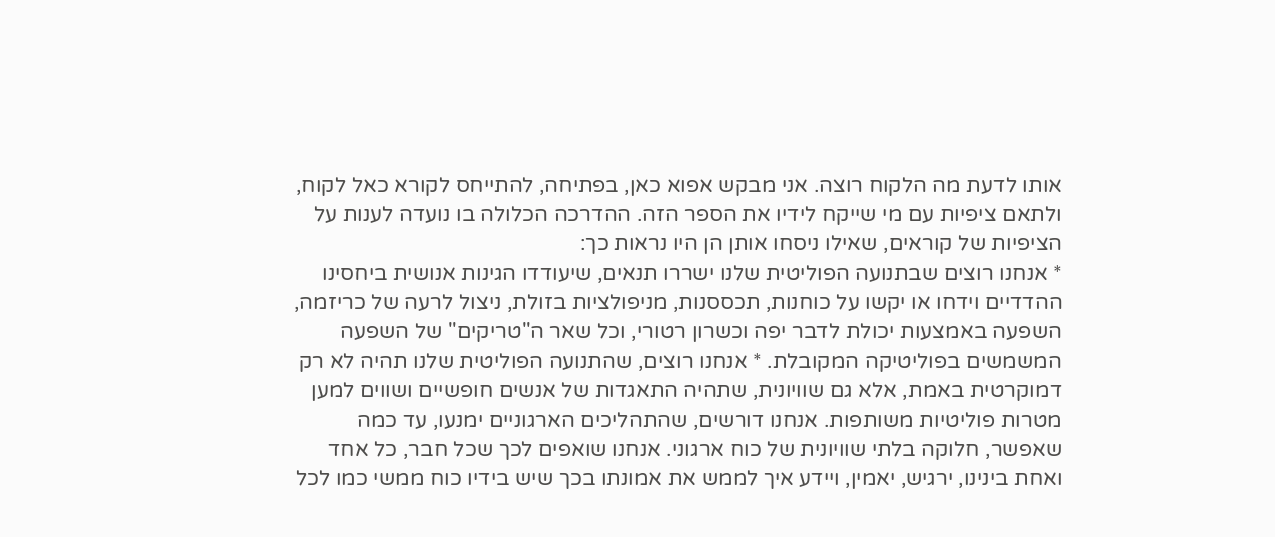אותו לדעת מה הלקוח רוצה. אני מבקש אפוא כאן, בפתיחה, להתייחס לקורא כאל לקוח, ולתאם ציפיות עם מי שייקח לידיו את הספר הזה. ההדרכה הכלולה בו נועדה לענות על הציפיות של קוראים, שאילו ניסחו אותן הן היו נראות כך:
* אנחנו רוצים שבתנועה הפוליטית שלנו ישררו תנאים, שיעודדו הגינות אנושית ביחסינו ההדדיים וידחו או יקשו על כוחנות, תכססנות, מניפולציות בזולת, ניצול לרעה של כריזמה, השפעה באמצעות יכולת לדבר יפה וכשרון רטורי, וכל שאר ה"טריקים" של השפעה המשמשים בפוליטיקה המקובלת. * אנחנו רוצים, שהתנועה הפוליטית שלנו תהיה לא רק דמוקרטית באמת, אלא גם שוויונית, שתהיה התאגדות של אנשים חופשיים ושווים למען מטרות פוליטיות משותפות. אנחנו דורשים, שהתהליכים הארגוניים ימנעו, עד כמה שאפשר, חלוקה בלתי שוויונית של כוח ארגוני. אנחנו שואפים לכך שכל חבר, כל אחד ואחת בינינו, ירגיש, יאמין, ויידע איך לממש את אמונתו בכך שיש בידיו כוח ממשי כמו לכל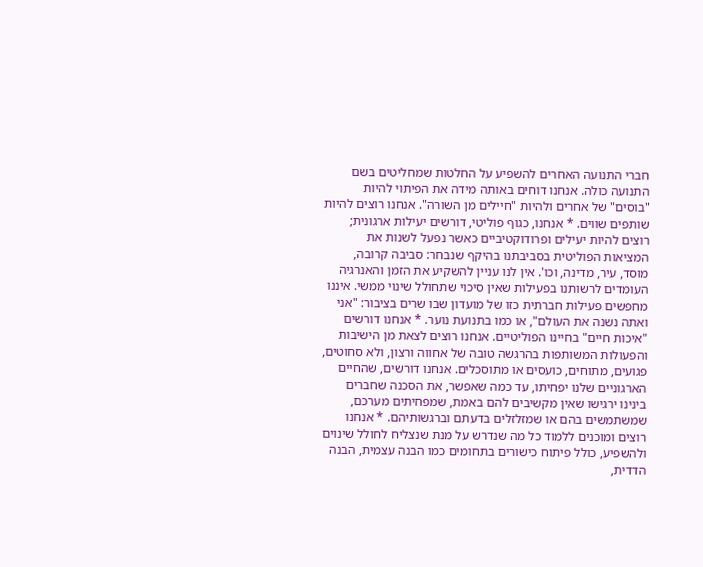חברי התנועה האחרים להשפיע על החלטות שמחליטים בשם התנועה כולה. אנחנו דוחים באותה מידה את הפיתוי להיות "בוסים" של אחרים ולהיות "חיילים מן השורה". אנחנו רוצים להיות שותפים שווים. * אנחנו, כגוף פוליטי, דורשים יעילות ארגונית; רוצים להיות יעילים ופרודוקטיביים כאשר נפעל לשנות את המציאות הפוליטית בסביבתנו בהיקף שנבחר: סביבה קרובה, מוסד, עיר, מדינה, וכו'. אין לנו עניין להשקיע את הזמן והאנרגיה העומדים לרשותנו בפעילות שאין סיכוי שתחולל שינוי ממשי. איננו מחפשים פעילות חברתית כזו של מועדון שבו שרים בציבור: "אני ואתה נשנה את העולם", או כמו בתנועת נוער. * אנחנו דורשים "איכות חיים" בחיינו הפוליטיים. אנחנו רוצים לצאת מן הישיבות והפעולות המשותפות בהרגשה טובה של אחווה ורצון, ולא סחוטים, פגועים, מתוחים, כועסים או מתוסכלים. אנחנו דורשים, שהחיים הארגוניים שלנו יפחיתו, עד כמה שאפשר, את הסכנה שחברים בינינו ירגישו שאין מקשיבים להם באמת, שמפחיתים מערכם, שמשתמשים בהם או שמזלזלים בדעתם וברגשותיהם. * אנחנו רוצים ומוכנים ללמוד כל מה שנדרש על מנת שנצליח לחולל שינוים ולהשפיע, כולל פיתוח כישורים בתחומים כמו הבנה עצמית, הבנה הדדית,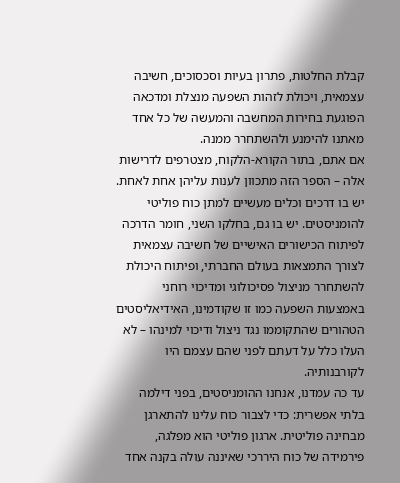קבלת החלטות, פתרון בעיות וסכסוכים, חשיבה עצמאית, ויכולת לזהות השפעה מנצלת ומדכאה הפוגעת בחירות המחשבה והמעשה של כל אחד מאתנו להימנע ולהשתחרר ממנה.
אם אתם, בתור הקורא-הלקוח, מצטרפים לדרישות אלה – הספר הזה מתכוון לענות עליהן אחת לאחת. יש בו דרכים וכלים מעשיים למתן כוח פוליטי להומניסטים. יש בו גם, בחלקו השני, חומר הדרכה לפיתוח הכישורים האישיים של חשיבה עצמאית לצורך התמצאות בעולם החברתי, ופיתוח היכולת להשתחרר מניצול פסיכולוגי ומדיכוי רוחני באמצעות השפעה כמו זו שקודמינו, האידיאליסטים הטהורים שהתקוממו נגד ניצול ודיכוי למינהו – לא העלו כלל על דעתם לפני שהם עצמם היו לקורבנותיה.
עד כה עמדנו, אנחנו ההומניסטים, בפני דילמה בלתי אפשרית: כדי לצבור כוח עלינו להתארגן מבחינה פוליטית. ארגון פוליטי הוא מפלגה, פירמידה של כוח היררכי שאיננה עולה בקנה אחד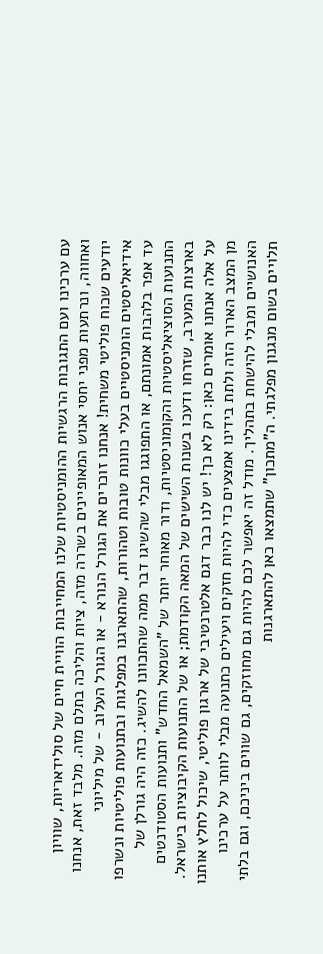עם ערכינו ועם התגובות הרגשיות ההומניסטיות שלנו המחייבות הוויית חיים של סולידאריות, שוויון ואחווה, ונרתעות מפני יחסי אנוש המאופיינים בשררה מזה, ציות והליכה בתלם מזה. מלבד זאת, אנחנו יודעים שכוח פוליטי משחית! אנחנו זוכרים את הגורל הנורא - או הגורל העלוב - של מיליוני אידיאליסטים הומניסטיים בעלי כוונות טובות וטהורות, שהתארגנו במפלגות ובתנועות פוליטיות ונשרפו עד אפר בלהבות אמונתם, או התפוגגו מבלי שהשיגו דבר ממה שהתכוונו להשיג. כזה היה גורלן של התנועות הסוציאליסטיות והקומוניסטיות, ודור מאוחר יותר של "השמאל החדש" ותנועות הסטודנטים בארצות המערב, שזרחו ודעכו בשנות השישים של המאה הקודמת; או של התנועות הקיבוציות בישראל.
על אלה אנחנו אומרים כאן: רק לא כך! יש לנו כבר דגם אלטרנטיבי של ארגון פוליטי, שיכול לחלץ אותנו מן המצב הארור הזה ולתת בידינו אמצעים כדי להיות חזקים ויעילים כתנועה מבלי לוותר על ערכינו האנושיים ומבלי להישחת בתהליך. מודל זה יאפשר לכם להיות גם מחוזקים, גם שווים ביניכם, וגם בלתי תלויים בשום מנגנון מפלגתי. ה"מתכון" שתמצאו כאן להתארגנות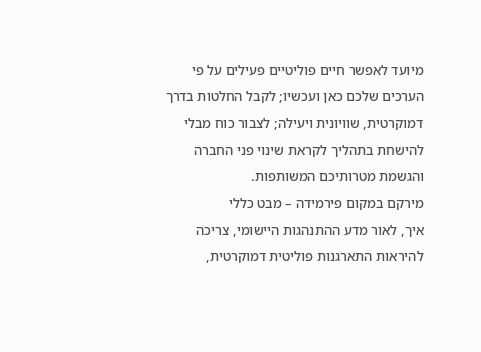מיועד לאפשר חיים פוליטיים פעילים על פי הערכים שלכם כאן ועכשיו; לקבל החלטות בדרך דמוקרטית, שוויונית ויעילה; לצבור כוח מבלי להישחת בתהליך לקראת שינוי פני החברה והגשמת מטרותיכם המשותפות.
מירקם במקום פירמידה – מבט כללי
איך, לאור מדע ההתנהגות היישומי, צריכה להיראות התארגנות פוליטית דמוקרטית,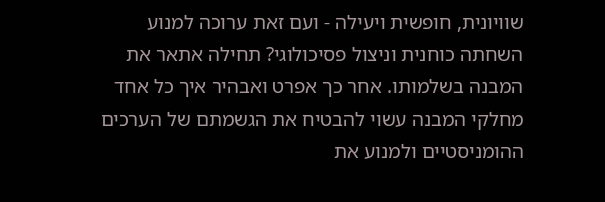שוויונית, חופשית ויעילה - ועם זאת ערוכה למנוע השחתה כוחנית וניצול פסיכולוגי? תחילה אתאר את המבנה בשלמותו. אחר כך אפרט ואבהיר איך כל אחד מחלקי המבנה עשוי להבטיח את הגשמתם של הערכים ההומניסטיים ולמנוע את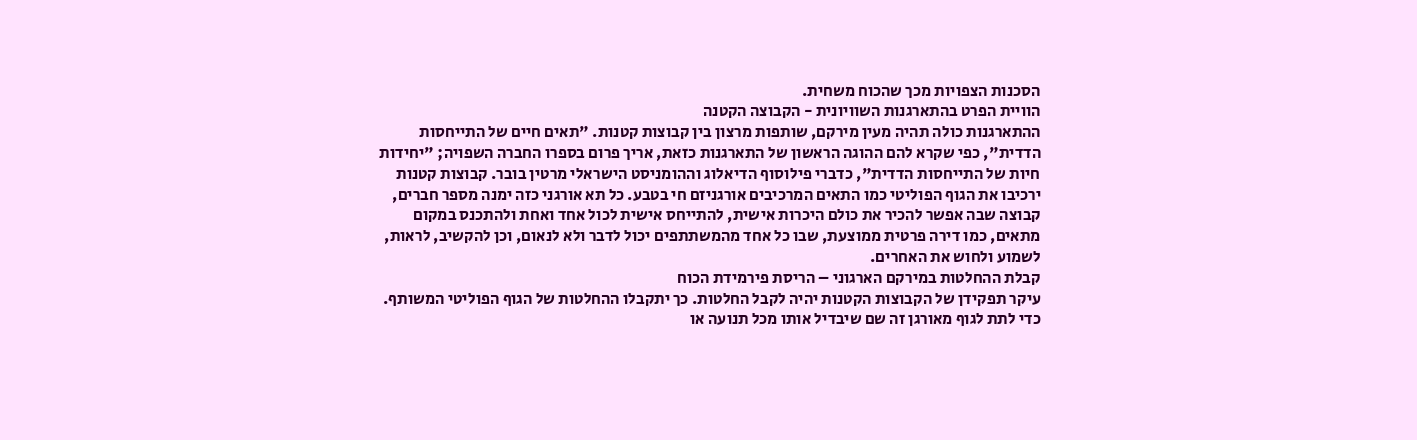הסכנות הצפויות מכך שהכוח משחית.
הוויית הפרט בהתארגנות השוויונית - הקבוצה הקטנה
ההתארגנות כולה תהיה מעין מירקם, שותפות מרצון בין קבוצות קטנות. "תאים חיים של התייחסות הדדית", כפי שקרא להם ההוגה הראשון של התארגנות כזאת, אריך פרום בספרו החברה השפויה; "יחידות חיות של התייחסות הדדית", כדברי פילוסוף הדיאלוג וההומניסט הישראלי מרטין בובר. קבוצות קטנות ירכיבו את הגוף הפוליטי כמו התאים המרכיבים אורגניזם חי בטבע. כל תא אורגני כזה ימנה מספר חברים, קבוצה שבה אפשר להכיר את כולם היכרות אישית, להתייחס אישית לכול אחד ואחת ולהתכנס במקום מתאים, כמו דירה פרטית ממוצעת, שבו כל אחד מהמשתתפים יכול לדבר ולא לנאום, וכן להקשיב, לראות, לשמוע ולחוש את האחרים.
קבלת ההחלטות במירקם הארגוני – הריסת פירמידת הכוח
עיקר תפקידן של הקבוצות הקטנות יהיה לקבל החלטות. כך יתקבלו ההחלטות של הגוף הפוליטי המשותף. כדי לתת לגוף מאורגן זה שם שיבדיל אותו מכל תנועה או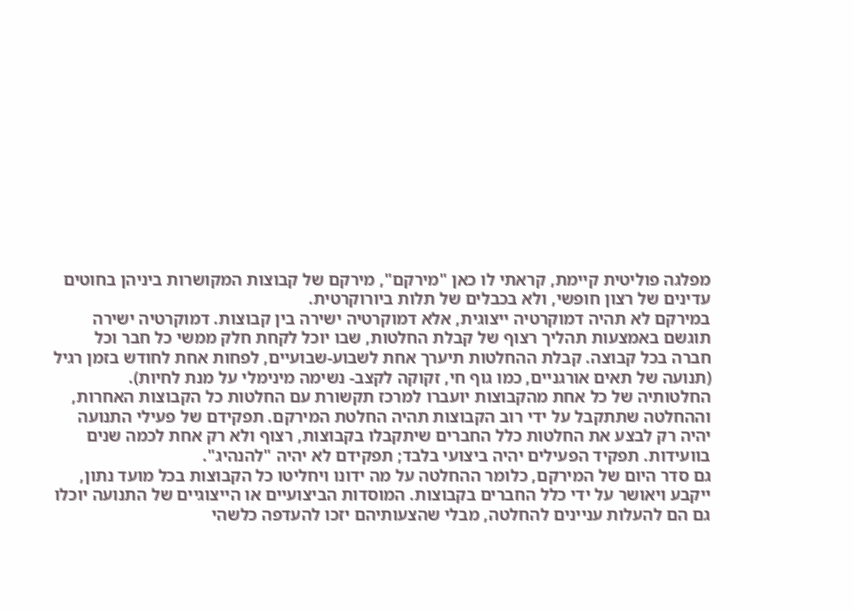מפלגה פוליטית קיימת, קראתי לו כאן "מירקם", מירקם של קבוצות המקושרות ביניהן בחוטים עדינים של רצון חופשי, ולא בכבלים של תלות ביורוקרטית.
במירקם לא תהיה דמוקרטיה ייצוגית, אלא דמוקרטיה ישירה בין קבוצות. דמוקרטיה ישירה תוגשם באמצעות תהליך רצוף של קבלת החלטות, שבו יוכל לקחת חלק ממשי כל חבר וכל חברה בכל קבוצה. קבלת ההחלטות תיערך אחת לשבוע-שבועיים, לפחות אחת לחודש בזמן רגיל (תנועה של תאים אורגניים, כמו גוף חי, זקוקה לקצב- נשימה מינימלי על מנת לחיות). החלטותיה של כל אחת מהקבוצות יועברו למרכז תקשורת עם החלטות כל הקבוצות האחרות, וההחלטה שתתקבל על ידי רוב הקבוצות תהיה החלטת המירקם. תפקידם של פעילי התנועה יהיה רק לבצע את החלטות כלל החברים שיתקבלו בקבוצות, רצוף ולא רק אחת לכמה שנים בוועידות. תפקיד הפעילים יהיה ביצועי בלבד; תפקידם לא יהיה "להנהיג".
גם סדר היום של המירקם, כלומר ההחלטה על מה ידונו ויחליטו כל הקבוצות בכל מועד נתון, ייקבע ויאושר על ידי כלל החברים בקבוצות. המוסדות הביצועיים או הייצוגיים של התנועה יוכלו גם הם להעלות עניינים להחלטה, מבלי שהצעותיהם יזכו להעדפה כלשהי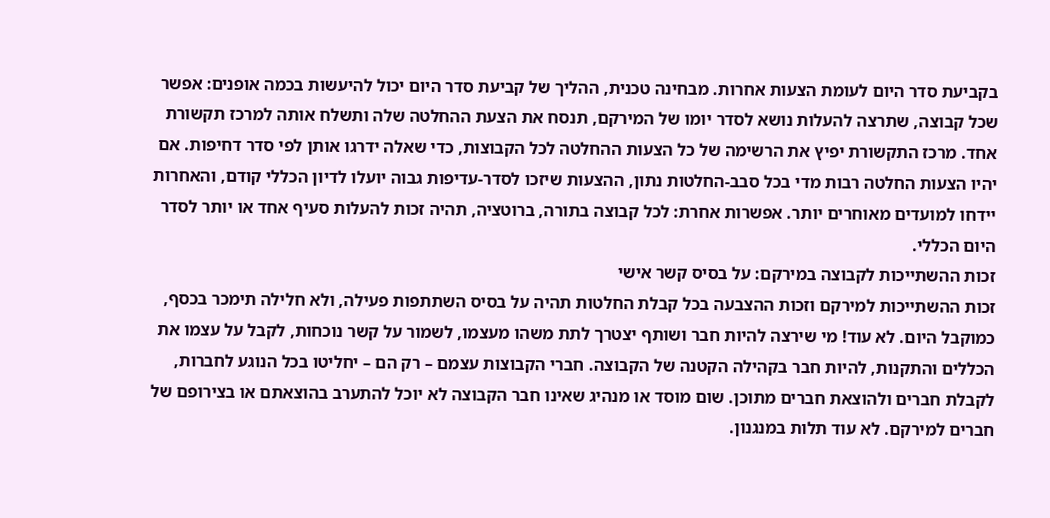בקביעת סדר היום לעומת הצעות אחרות. מבחינה טכנית, ההליך של קביעת סדר היום יכול להיעשות בכמה אופנים: אפשר שכל קבוצה, שתרצה להעלות נושא לסדר יומו של המירקם, תנסח את הצעת ההחלטה שלה ותשלח אותה למרכז תקשורת אחד. מרכז התקשורת יפיץ את הרשימה של כל הצעות ההחלטה לכל הקבוצות, כדי שאלה ידרגו אותן לפי סדר דחיפות. אם יהיו הצעות החלטה רבות מדי בכל סבב-החלטות נתון, ההצעות שיזכו לסדר-עדיפות גבוה יועלו לדיון הכללי קודם, והאחרות יידחו למועדים מאוחרים יותר. אפשרות אחרת: לכל קבוצה בתורה, ברוטציה, תהיה זכות להעלות סעיף אחד או יותר לסדר היום הכללי.
זכות ההשתייכות לקבוצה במירקם: על בסיס קשר אישי
זכות ההשתייכות למירקם וזכות ההצבעה בכל קבלת החלטות תהיה על בסיס השתתפות פעילה, ולא חלילה תימכר בכסף, כמוקבל היום. לא עוד! מי שירצה להיות חבר ושותף יצטרך לתת משהו מעצמו, לשמור על קשר נוכחות, לקבל על עצמו את הכללים והתקנות, להיות חבר בקהילה הקטנה של הקבוצה. חברי הקבוצות עצמם – רק הם – יחליטו בכל הנוגע לחברות, לקבלת חברים ולהוצאת חברים מתוכן. שום מוסד או מנהיג שאינו חבר הקבוצה לא יוכל להתערב בהוצאתם או בצירופם של חברים למירקם. לא עוד תלות במנגנון.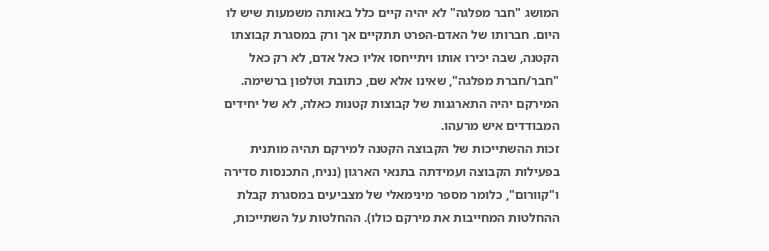המושג "חבר מפלגה" לא יהיה קיים כלל באותה משמעות שיש לו היום. חברותו של האדם-הפרט תתקיים אך ורק במסגרת קבוצתו הקטנה, שבה יכירו אותו ויתייחסו אליו כאל אדם, לא רק כאל "חבר/חברת מפלגה", שאינו אלא שם, כתובת וטלפון ברשימה. המירקם יהיה התארגנות של קבוצות קטנות כאלה, לא של יחידים המבודדים איש מרעהו.
זכות ההשתייכות של הקבוצה הקטנה למירקם תהיה מותנית בפעילות הקבוצה ועמידתה בתנאי הארגון (נניח, התכנסות סדירה ו"קוורום", כלומר מספר מינימאלי של מצביעים במסגרת קבלת ההחלטות המחייבות את מירקם כולו). ההחלטות על השתייכות,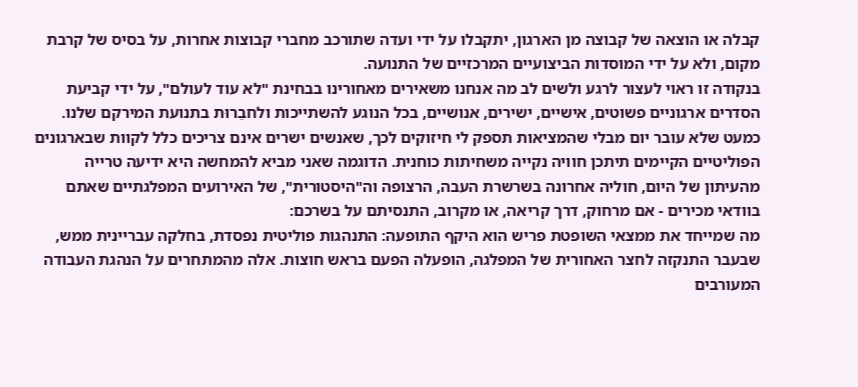קבלה או הוצאה של קבוצה מן הארגון, יתקבלו על ידי ועדה שתורכב מחברי קבוצות אחרות, על בסיס של קרבת מקום, ולא על ידי המוסדות הביצועיים המרכזיים של התנועה.
בנקודה זו ראוי לעצור לרגע ולשים לב מה אנחנו משאירים מאחורינו בבחינת "לא עוד לעולם", על ידי קביעת הסדרים ארגוניים פשוטים, אישיים, ישירים, אנושיים, בכל הנוגע להשתייכות ולחבֵרוּת בתנועת המירקם שלנו. כמעט שלא עובר יום מבלי שהמציאות תספק לי חיזוקים לכך, שאנשים ישרים אינם צריכים כלל לקוות שבארגונים הפוליטיים הקיימים תיתכן חוויה נקייה משחיתות כוחנית. הדוגמה שאני מביא להמחשה היא ידיעה טרייה מהעיתון של היום, חוליה אחרונה בשרשרת העבה, הרצופה וה"היסטורית", של האירועים המפלגתיים שאתם בוודאי מכירים - אם מרחוק, דרך קריאה, או מקרוב, התנסיתם על בשרכם:
מה שמייחד את ממצאי השופטת פריש הוא היקף התופעה: התנהגות פוליטית נפסדת, בחלקה עבריינית ממש, שבעבר התנקזה לחצר האחורית של המפלגה, הופעלה הפעם בראש חוצות. אלה מהמתחרים על הנהגת העבודה המעורבים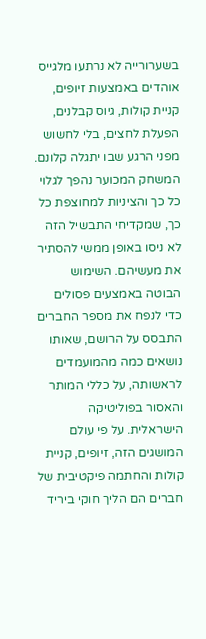בשערורייה לא נרתעו מלגייס אוהדים באמצעות זיופים, קניית קולות, גיוס קבלנים, הפעלת לחצים, בלי לחשוש מפני הרגע שבו יתגלה קלונם. המשחק המכוער נהפך לגלוי כל כך והציניות למחוצפת כל כך, שמקדיחי התבשיל הזה לא ניסו באופן ממשי להסתיר את מעשיהם. השימוש הבוטה באמצעים פסולים כדי לנפח את מספר החברים התבסס על הרושם, שאותו נושאים כמה מהמועמדים לראשותה, על כללי המותר והאסור בפוליטיקה הישראלית. על פי עולם המושגים הזה, זיופים, קניית קולות והחתמה פיקטיבית של חברים הם הליך חוקי ביריד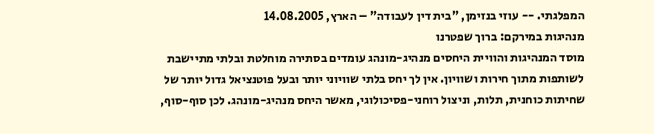המפלגתי. -- עוזי בנזימן, "בית דין לעבודה" – הארץ, 14.08.2005
מנהיגות במירקם: ברוך שפטרנו
מוסד המנהיגות והוויית היחסים מנהיג-מונהג עומדים בסתירה מוחלטת ובלתי מתיישבת לשותפות מתוך חירות ושוויון. אין לך יחס בלתי שוויוני יותר ובעל פוטנציאל גדול יותר של שחיתות כוחנית, תלות, וניצול רוחני-פסיכולוגי, מאשר היחס מנהיג-מונהג. לכן סוף-סוף,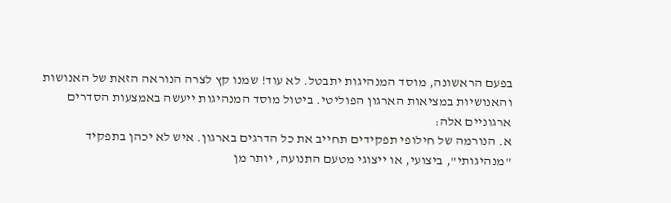בפעם הראשונה, מוסד המנהיגות יתבטל. לא עוד! שמנו קץ לצרה הנוראה הזאת של האנושות והאנושיות במציאות הארגון הפוליטי. ביטול מוסד המנהיגות ייעשה באמצעות הסדרים ארגוניים אלה:
א. הנורמה של חילופי תפקידים תחייב את כל הדרגים בארגון. איש לא יכהן בתפקיד "מנהיגותי", ביצועי, או ייצוגי מטעם התנועה, יותר מן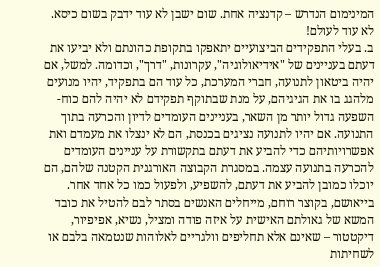המינימום הנדרש – קדנציה אחת. שום ישבן לא עוד ידבק בשום כיסא. לא עוד לעולם!
ב. בעלי התפקידים הביצועיים יתאפקו בתקופת כהונתם ולא יביעו את דעתם בעניינים של "אידיאולוגיה", עקרונות, "דרך", וכדומה. למשל, אם יהיה ביטאון לתנועה, חברי המערכת, כל עוד הם בתפקיד, יהיו מנועים מלהגג בו את הגיגיהם, על מנת שבתוקף תפקידם לא יהיה להם כוח-השפעה גדול יותר מן השאר, בעניינים העומדים לדיון והכרעה בתוך התנועה. אם יהיו לתנועה נציגים בכנסת, הם לא ינצלו את מעמדם ואת אפשרויותיהם כדי להביע את דעתם בתקשורת על עניינים העומדים להכרעה בתנועה עצמה. במסגרת הקבוצה האורגנית הקטנה שלהם, הם יוכלו כמובן להביע את דעתם, להשפיע, ולפעול כמו כל אחד אחר.
בייאושם, בקוצר רוחם, מייחלים האנשים בסתר לבם להטיל את כובד המשא של גאולתם האישית על איזה פודה ומציל, נשיא, אפיפיור, דיקטטור – שאינם אלא תחליפים וולגריים לאלוהות שנטמאה בלבם או לשחיתות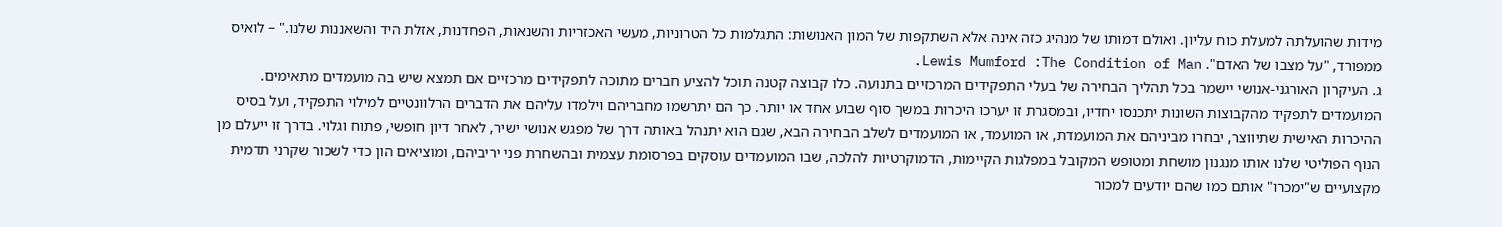מידות שהועלתה למעלת כוח עליון. ואולם דמותו של מנהיג כזה אינה אלא השתקפות של המון האנושות: התגלמות כל הטרוניות, מעשי האכזריות והשנאות, הפחדנות, אזלת היד והשאננות שלנו." – לואיס ממפורד, "על מצבו של האדם". Lewis Mumford :The Condition of Man.
ג. העיקרון האורגני-אנושי יישמר בכל תהליך הבחירה של בעלי התפקידים המרכזיים בתנועה. כלו קבוצה קטנה תוכל להציע חברים מתוכה לתפקידים מרכזיים אם תמצא שיש בה מועמדים מתאימים. המועמדים לתפקיד מהקבוצות השונות יתכנסו יחדיו, ובמסגרת זו יערכו היכרות במשך סוף שבוע אחד או יותר. כך הם יתרשמו מחבריהם וילמדו עליהם את הדברים הרלוונטיים למילוי התפקיד, ועל בסיס ההיכרות האישית שתיווצר, יבחרו מביניהם את המועמדת, או המועמד, או המועמדים לשלב הבחירה הבא, שגם הוא יתנהל באותה דרך של מפגש אנושי ישיר, לאחר דיון חופשי, פתוח וגלוי. בדרך זו ייעלם מן הנוף הפוליטי שלנו אותו מנגנון מושחת ומטופש המקובל במפלגות הקיימות, הדמוקרטיות להלכה, שבו המועמדים עוסקים בפרסומת עצמית ובהשחרת פני יריביהם, ומוציאים הון כדי לשכור שקרני תדמית מקצועיים ש"ימכרו" אותם כמו שהם יודעים למכור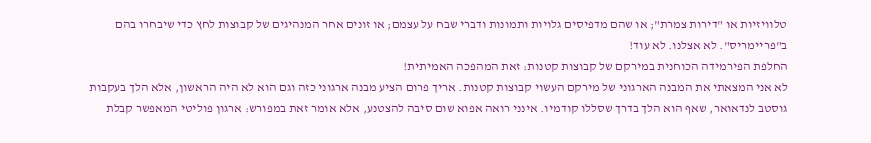טלוויזיות או "דירות צמרת"; או שהם מדפיסים גלויות ותמונות ודברי שבח על עצמם; או זונים אחר המנהיגים של קבוצות לחץ כדי שיבחרו בהם ב"פריימריס". לא אצלנו. לא עוד!
החלפת הפירמידה הכוחנית במירקם של קבוצות קטנות: זאת המהפכה האמיתית!
לא אני המצאתי את המבנה הארגוני של מירקם העשוי קבוצות קטנות. אריך פרום הציע מבנה ארגוני כזה וגם הוא לא היה הראשון, אלא הלך בעקבות גוסטב לנדאואר, שאף הוא הלך בדרך שסללו קודמיו. אינני רואה אפוא שום סיבה להצטנע, אלא אומר זאת במפורש: ארגון פוליטי המאפשר קבלת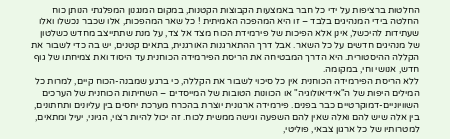החלטות ברציפות על ידי כל חבר באמצעות הקבוצות הקטנות, במקום המנגנון המפלגתי הנותן כוח החלטה בידי המנהיגים בלבד – זו היא המהפכה האמיתית ! כל שאר המהפכות, אלו שכבר נכשלו ואלו שעתידות להיכשל, אינן אלא הפיכות של פירמידת הכוח מצד אל צד, על מנת שתתייצב מחדש כשלטון של מנהיגים חדשים על כל השאר. אבל דרך ההתארגנות האורגנית, בתאים קטנים, יש בה כדי לשבור את הקללה ההיסטורית. היא הדרך המבטיחה את הריסת הפירמידה הכוחנית עד היסוד ואת צמיחתו של גוף חדש, אנושי וחי, במקומה.
ללא הריסת הפירמידה הכוחנית אין כל סיכוי לשבור את הקללה, כי ברגע שמבנה-הכוח קיים, למרות כל המילים היפות של ה"אידיאולוגיה" או הכוונות הטובות של המייסדים – השחיתות הכוחנית של הערכים השוויוניים-דמוקרטיים כבר בפנים. פירמידה ארגונית יוצרת בהכרח מערכת יחסים בין עליונים ותחתונים, בין אלה שיש להם ואלה שאין להם השפעה וגישה ממשית לכוח. זה יכול להיות רצוי, הגיוני, יעיל ומתאים, למטרותיו של כל ארגון צבאי, פוליטי,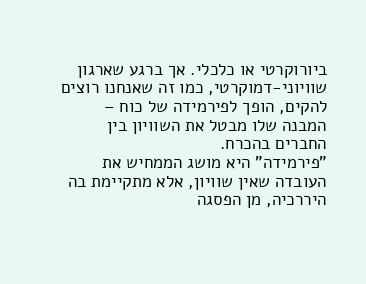ביורוקרטי או כלכלי. אך ברגע שארגון שוויוני-דמוקרטי, כמו זה שאנחנו רוצים להקים, הופך לפירמידה של כוח – המבנה שלו מבטל את השוויון בין החברים בהכרח.
"פירמידה" היא מושג הממחיש את העובדה שאין שוויון, אלא מתקיימת בה היררכיה, מן הפסגה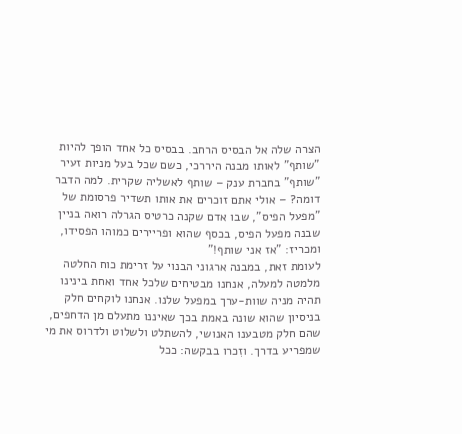הצרה שלה אל הבסיס הרחב. בבסיס כל אחד הופך להיות "שותף" לאותו מבנה היררכי, כשם שכל בעל מניות זעיר "שותף" בחברת ענק – שותף לאשליה שקרית. למה הדבר דומה? – אולי אתם זוכרים את אותו תשדיר פרסומת של "מפעל הפיס", שבו אדם שקנה כרטיס הגרלה רואה בניין שבנה מפעל הפיס, בכסף שהוא ופריירים כמוהו הפסידו, ומכריז: "אז אני שותף!"
לעומת זאת, במבנה ארגוני הבנוי על זרימת כוח החלטה מלמטה למעלה, אנחנו מבטיחים שלכל אחד ואחת בינינו תהיה מניה שוות-ערך במפעל שלנו. אנחנו לוקחים חלק בניסיון שהוא שונה באמת בכך שאיננו מתעלם מן הדחפים, שהם חלק מטבענו האנושי, להשתלט ולשלוט ולדרוס את מי שמפריע בדרך. וזִכרו בבקשה: ככל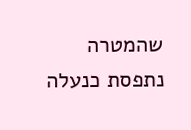שהמטרה נתפסת כנעלה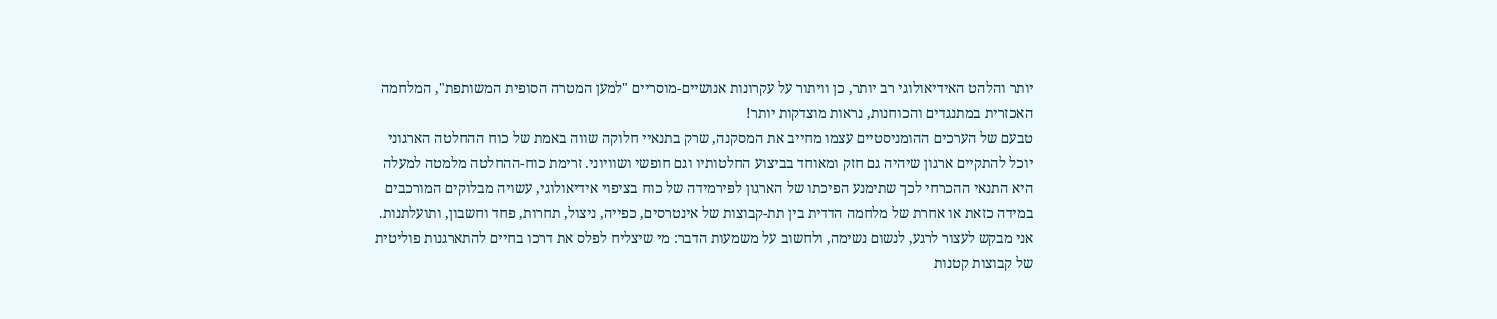יותר והלהט האידיאולוגי רב יותר, כן וויתור על עקרונות אנושיים-מוסריים "למען המטרה הסופית המשותפת", המלחמה האכזרית במתנגדים והכוחנות, נראות מוצדקות יותר!
טבעם של הערכים ההומניסטיים עצמו מחייב את המסקנה, שרק בתנאיי חלוקה שווה באמת של כוח ההחלטה הארגוני יוכל להתקיים ארגון שיהיה גם חזק ומאוחד בביצוע החלטותיו וגם חופשי ושוויוני. זרימת כוח-ההחלטה מלמטה למעלה היא התנאי ההכרחי לכך שתימנע הפיכתו של הארגון לפירמידה של כוח בציפוי אידיאולוגי, עשויה מבלוקים המורכבים במידה כזאת או אחרת של מלחמה הדדית בין תת-קבוצות של אינטרסים, כפייה, ניצול, תחרות, פחד וחשבון, ותועלתנות.
אני מבקש לעצור לרגע, לנשום נשימה, ולחשוב על משמעות הדבר: מי שיצליח לפלס את דרכו בחיים להתארגנות פוליטית של קבוצות קטנות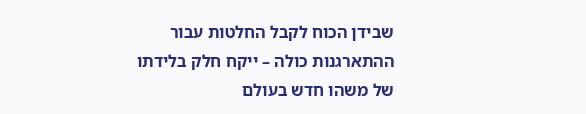שבידן הכוח לקבל החלטות עבור ההתארגנות כולה – ייקח חלק בלידתו של משהו חדש בעולם